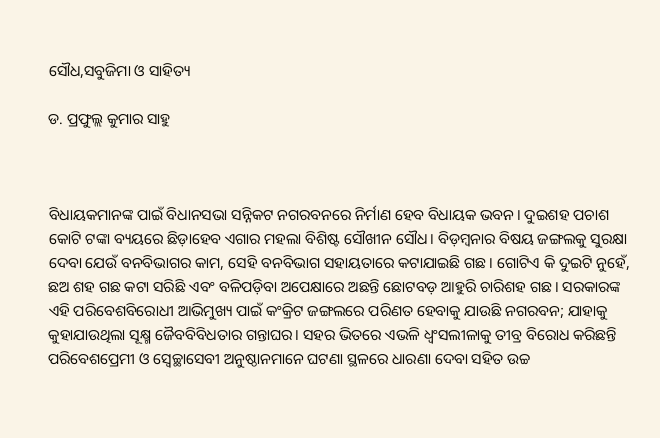ସୌଧ,ସବୁଜିମା ଓ ସାହିତ୍ୟ

ଡ. ପ୍ରଫୁଲ୍ଲ କୁମାର ସାହୁ



ବିଧାୟକମାନଙ୍କ ପାଇଁ ବିଧାନସଭା ସନ୍ନିକଟ ନଗରବନରେ ନିର୍ମାଣ ହେବ ବିଧାୟକ ଭବନ। ଦୁଇଶହ ପଚାଶ କୋଟି ଟଙ୍କା ବ୍ୟୟରେ ଛିଡ଼ାହେବ ଏଗାର ମହଲା ବିଶିଷ୍ଟ ସୌଖୀନ ସୌଧ। ବିଡ଼ମ୍ବନାର ବିଷୟ ଜଙ୍ଗଲକୁ ସୁରକ୍ଷା ଦେବା ଯେଉଁ ବନବିଭାଗର କାମ, ସେହି ବନବିଭାଗ ସହାୟତାରେ କଟାଯାଇଛି ଗଛ। ଗୋଟିଏ କି ଦୁଇଟି ନୁହେଁ, ଛଅ ଶହ ଗଛ କଟା ସରିଛି ଏବଂ ବଳିପଡ଼ିବା ଅପେକ୍ଷାରେ ଅଛନ୍ତି ଛୋଟବଡ଼ ଆହୁରି ଚାରିଶହ ଗଛ। ସରକାରଙ୍କ ଏହି ପରିବେଶବିରୋଧୀ ଆଭିମୁଖ୍ୟ ପାଇଁ କଂକ୍ରିଟ ଜଙ୍ଗଲରେ ପରିଣତ ହେବାକୁ ଯାଉଛି ନଗରବନ; ଯାହାକୁ କୁହାଯାଉଥିଲା ସୂକ୍ଷ୍ମ ଜୈବବିବିଧତାର ଗନ୍ତାଘର। ସହର ଭିତରେ ଏଭଳି ଧ୍ବଂସଲୀଳାକୁ ତୀବ୍ର ବିରୋଧ କରିଛନ୍ତି ପରିବେଶପ୍ରେମୀ ଓ ସ୍ବେଚ୍ଛାସେବୀ ଅନୁଷ୍ଠାନମାନେ ଘଟଣା ସ୍ଥଳରେ ଧାରଣା ଦେବା ସହିତ ଉଚ୍ଚ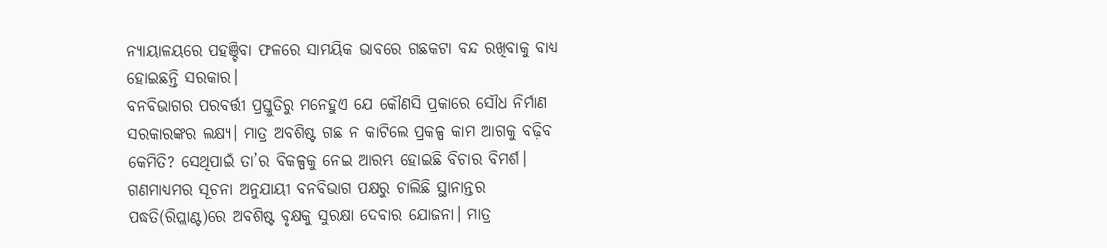ନ୍ୟାୟାଳୟରେ ପହଞ୍ଚିବା ଫଳରେ ସାମୟିକ ଭାବରେ ଗଛକଟା ବନ୍ଦ ରଖିବାକୁ ବାଧ୍ୟ ହୋଇଛନ୍ତି ସରକାର।
ବନବିଭାଗର ପରବର୍ତ୍ତୀ ପ୍ରସ୍ତୁତିରୁ ମନେହୁଏ ଯେ କୌଣସି ପ୍ରକାରେ ସୌଧ ନିର୍ମାଣ ସରକାରଙ୍କର ଲକ୍ଷ୍ୟ। ମାତ୍ର ଅବଶିଷ୍ଟ ଗଛ ନ କାଟିଲେ ପ୍ରକଳ୍ପ କାମ ଆଗକୁ ବଢ଼ିବ କେମିତି? ସେଥିପାଇଁ ତା’ର ବିକଳ୍ପକୁ ନେଇ ଆରମ୍ଭ ହୋଇଛି ବିଚାର ବିମର୍ଶ। ଗଣମାଧ୍ୟମର ସୂଚନା ଅନୁଯାୟୀ ବନବିଭାଗ ପକ୍ଷରୁ ଚାଲିଛି ସ୍ଥାନାନ୍ତର ପଦ୍ଧତି(ରିପ୍ଲାଣ୍ଟ)ରେ ଅବଶିଷ୍ଟ ବୃକ୍ଷକୁ ସୁରକ୍ଷା ଦେବାର ଯୋଜନା। ମାତ୍ର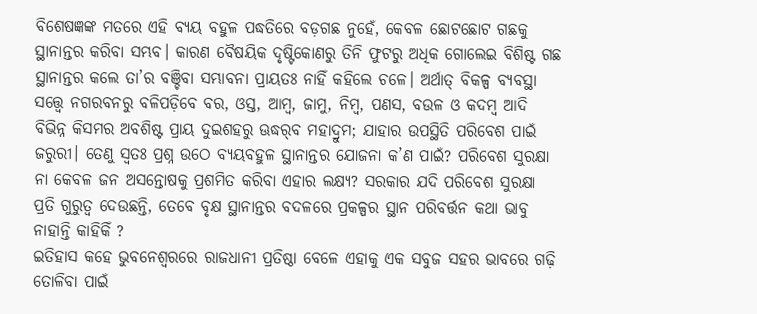ବିଶେଷଜ୍ଞଙ୍କ ମତରେ ଏହି ବ୍ୟୟ ବହୁଳ ପଦ୍ଧତିରେ ବଡ଼ଗଛ ନୁହେଁ, କେବଳ ଛୋଟଛୋଟ ଗଛକୁ ସ୍ଥାନାନ୍ତର କରିବା ସମ୍ଭବ। କାରଣ ବୈଷୟିକ ଦୃଷ୍ଟିକୋଣରୁ ତିନି ଫୁଟରୁ ଅଧିକ ଗୋଲେଇ ବିଶିଷ୍ଟ ଗଛ ସ୍ଥାନାନ୍ତର କଲେ ତା’ର ବଞ୍ଚିବା ସମ୍ଭାବନା ପ୍ରାୟତଃ ନାହିଁ କହିଲେ ଚଳେ। ଅର୍ଥାତ୍‌ ବିକଳ୍ପ ବ୍ୟବସ୍ଥା ସତ୍ତ୍ବେ ନଗରବନରୁ ବଳିପଡ଼ିବେ ବର, ଓସ୍ତ, ଆମ୍ବ, ଜାମୁ, ନିମ୍ବ, ପଣସ, ବଉଳ ଓ କଦମ୍ବ ଆଦି ବିଭିନ୍ନ କିସମର ଅବଶିଷ୍ଟ ପ୍ରାୟ ଦୁଇଶହରୁ ଊଦ୍ଧର୍‌ବ ମହାଦ୍ରୁମ; ଯାହାର ଉପସ୍ଥିତି ପରିବେଶ ପାଇଁ ଜରୁରୀ। ତେଣୁ ସ୍ବତଃ ପ୍ରଶ୍ନ ଉଠେ ବ୍ୟୟବହୁଳ ସ୍ଥାନାନ୍ତର ଯୋଜନା କ’ଣ ପାଇଁ? ପରିବେଶ ସୁରକ୍ଷା ନା କେବଳ ଜନ ଅସନ୍ତୋଷକୁ ପ୍ରଶମିତ କରିବା ଏହାର ଲକ୍ଷ୍ୟ? ସରକାର ଯଦି ପରିବେଶ ସୁରକ୍ଷା ପ୍ରତି ଗୁରୁତ୍ୱ ଦେଉଛନ୍ତି, ତେବେ ବୃକ୍ଷ ସ୍ଥାନାନ୍ତର ବଦଳରେ ପ୍ରକଳ୍ପର ସ୍ଥାନ ପରିବର୍ତ୍ତନ କଥା ଭାବୁ ନାହାନ୍ତି କାହିକିଁ ?
ଇତିହାସ କହେ ଭୁବନେଶ୍ବରରେ ରାଜଧାନୀ ପ୍ରତିଷ୍ଠା ବେଳେ ଏହାକୁ ଏକ ସବୁଜ ସହର ଭାବରେ ଗଢ଼ି ତୋଳିବା ପାଇଁ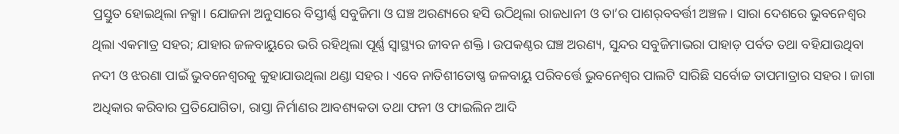ପ୍ରସ୍ତୁତ ହୋଇଥିଲା ନକ୍ସା। ଯୋଜନା ଅନୁସାରେ ବିସ୍ତୀର୍ଣ୍ଣ ସବୁଜିମା ଓ ଘଞ୍ଚ ଅରଣ୍ୟରେ ହସି ଉଠିଥିଲା ରାଜଧାନୀ ଓ ତା’ର ପାଶର୍‌ବବର୍ତ୍ତୀ ଅଞ୍ଚଳ। ସାରା ଦେଶରେ ଭୁବନେଶ୍ବର ଥିଲା ଏକମାତ୍ର ସହର; ଯାହାର ଜଳବାୟୁରେ ଭରି ରହିଥିଲା ପୂର୍ଣ୍ଣ ସ୍ବାସ୍ଥ୍ୟର ଜୀବନ ଶକ୍ତି। ଉପକଣ୍ଠର ଘଞ୍ଚ ଅରଣ୍ୟ, ସୁନ୍ଦର ସବୁଜିମାଭରା ପାହାଡ଼ ପର୍ବତ ତଥା ବହିଯାଉଥିବା ନଦୀ ଓ ଝରଣା ପାଇଁ ଭୁବନେଶ୍ବରକୁ କୁହାଯାଉଥିଲା ଥଣ୍ଡା ସହର। ଏବେ ନାତିଶୀତୋଷ୍ଣ ଜଳବାୟୁ ପରିବର୍ତ୍ତେ ଭୁବନେଶ୍ବର ପାଲଟି ସାରିଛି ସର୍ବୋଚ୍ଚ ତାପମାତ୍ରାର ସହର। ଜାଗା ଅଧିକାର କରିବାର ପ୍ରତିଯୋଗିତା, ରାସ୍ତା ନିର୍ମାଣର ଆବଶ୍ୟକତା ତଥା ଫନୀ ଓ ଫାଇଲିନ ଆଦି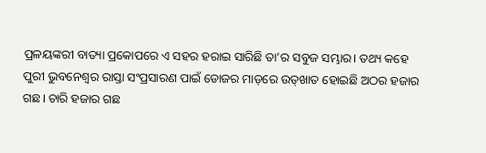ପ୍ରଳୟଙ୍କରୀ ବାତ୍ୟା ପ୍ରକୋପରେ ଏ ସହର ହରାଇ ସାରିଛି ତା’ର ସବୁଜ ସମ୍ଭାର। ତଥ୍ୟ କହେ ପୁରୀ ଭୁବନେଶ୍ବର ରାସ୍ତା ସଂପ୍ରସାରଣ ପାଇଁ ଡୋଜର ମାଡ଼ରେ ଉତ୍‌ଖାତ ହୋଇଛି ଅଠର ହଜାର ଗଛ। ଚାରି ହଜାର ଗଛ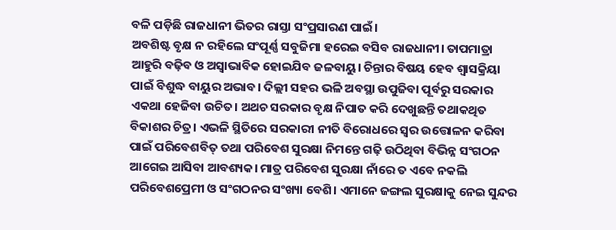ବଳି ପଡ଼ିଛି ରାଜଧାନୀ ଭିତର ରାସ୍ତା ସଂପ୍ରସାରଣ ପାଇଁ।
ଅବଶିଷ୍ଟ ବୃକ୍ଷ ନ ରହିଲେ ସଂପୂର୍ଣ୍ଣ ସବୁଜିମା ହରେଇ ବସିବ ରାଜଧାନୀ। ତାପମାତ୍ରା ଆହୁରି ବଢ଼ିବ ଓ ଅସ୍ବାଭାବିକ ହୋଇଯିବ ଜଳବାୟୁ। ଚିନ୍ତାର ବିଷୟ ହେବ ଶ୍ବାସକ୍ରିୟା ପାଇଁ ବିଶୁଦ୍ଧ ବାୟୁର ଅଭାବ। ଦିଲ୍ଲୀ ସହର ଭଳି ଅବସ୍ଥା ଉପୁଜିବା ପୂର୍ବରୁ ସରକାର ଏକଥା ହେଜିବା ଉଚିତ। ଅଥଚ ସରକାର ବୃକ୍ଷ ନିପାତ କରି ଦେଖୁଛନ୍ତି ତଥାକଥିତ ବିକାଶର ଚିତ୍ର। ଏଭଳି ସ୍ଥିତିରେ ସରକାରୀ ନୀତି ବିରୋଧରେ ସ୍ବର ଉତ୍ତୋଳନ କରିବା ପାଇଁ ପରିବେଶବିତ୍‌ ତଥା ପରିବେଶ ସୁରକ୍ଷା ନିମନ୍ତେ ଗଢ଼ି ଉଠିଥିବା ବିଭିନ୍ନ ସଂଗଠନ ଆଗେଇ ଆସିବା ଆବଶ୍ୟକ। ମାତ୍ର ପରିବେଶ ସୁରକ୍ଷା ନାଁରେ ତ ଏବେ ନକଲି ପରିବେଶପ୍ରେମୀ ଓ ସଂଗଠନର ସଂଖ୍ୟା ବେଶି। ଏମାନେ ଜଙ୍ଗଲ ସୁରକ୍ଷାକୁ ନେଇ ସୁନ୍ଦର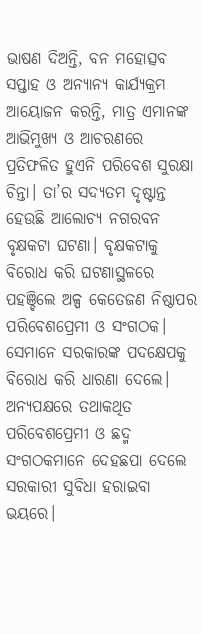ଭାଷଣ ଦିଅନ୍ତି, ବନ ମହୋତ୍ସବ ସପ୍ତାହ ଓ ଅନ୍ୟାନ୍ୟ କାର୍ଯ୍ୟକ୍ରମ ଆୟୋଜନ କରନ୍ତି, ମାତ୍ର ଏମାନଙ୍କ ଆଭିମୁଖ୍ୟ ଓ ଆଚରଣରେ ପ୍ରତିଫଳିତ ହୁଏନି ପରିବେଶ ସୁରକ୍ଷା ଚିନ୍ତା। ତା’ର ସଦ୍ୟତମ ଦୃଷ୍ଟାନ୍ତ ହେଉଛି ଆଲୋଚ୍ୟ ନଗରବନ ବୃକ୍ଷକଟା ଘଟଣା। ବୃକ୍ଷକଟାକୁ ବିରୋଧ କରି ଘଟଣାସ୍ଥଳରେ ପହଞ୍ଚିଲେ ଅଳ୍ପ କେତେଜଣ ନିଷ୍ଠାପର ପରିବେଶପ୍ରେମୀ ଓ ସଂଗଠକ। ସେମାନେ ସରକାରଙ୍କ ପଦକ୍ଷେପକୁ ବିରୋଧ କରି ଧାରଣା ଦେଲେ। ଅନ୍ୟପକ୍ଷରେ ତଥାକଥିତ ପରିବେଶପ୍ରେମୀ ଓ ଛଦ୍ମ ସଂଗଠକମାନେ ଦେହଛପା ଦେଲେ ସରକାରୀ ସୁବିଧା ହରାଇବା ଭୟରେ।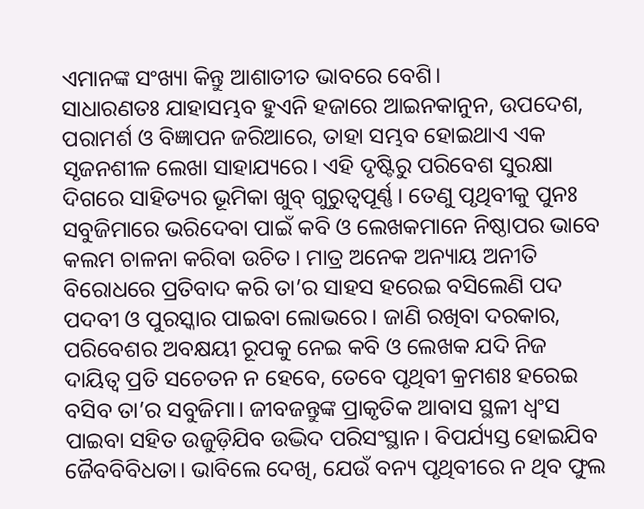ଏମାନଙ୍କ ସଂଖ୍ୟା କିନ୍ତୁ ଆଶାତୀତ ଭାବରେ ବେଶି।
ସାଧାରଣତଃ ଯାହାସମ୍ଭବ ହୁଏନି ହଜାରେ ଆଇନକାନୁନ, ଉପଦେଶ, ପରାମର୍ଶ ଓ ବିଜ୍ଞାପନ ଜରିଆରେ, ତାହା ସମ୍ଭବ ହୋଇଥାଏ ଏକ ସୃଜନଶୀଳ ଲେଖା ସାହାଯ୍ୟରେ। ଏହି ଦୃଷ୍ଟିରୁ ପରିବେଶ ସୁରକ୍ଷା ଦିଗରେ ସାହିତ୍ୟର ଭୂମିକା ଖୁବ୍‌ ଗୁରୁତ୍ୱପୂର୍ଣ୍ଣ। ତେଣୁ ପୃଥିବୀକୁ ପୁନଃ ସବୁଜିମାରେ ଭରିଦେବା ପାଇଁ କବି ଓ ଲେଖକମାନେ ନିଷ୍ଠାପର ଭାବେ କଲମ ଚାଳନା କରିବା ଉଚିତ। ମାତ୍ର ଅନେକ ଅନ୍ୟାୟ ଅନୀତି ବିରୋଧରେ ପ୍ରତିବାଦ କରି ତା’ର ସାହସ ହରେଇ ବସିଲେଣି ପଦ ପଦବୀ ଓ ପୁରସ୍କାର ପାଇବା ଲୋଭରେ। ଜାଣି ରଖିବା ଦରକାର, ପରିବେଶର ଅବକ୍ଷୟୀ ରୂପକୁ ନେଇ କବି ଓ ଲେଖକ ଯଦି ନିଜ ଦାୟିତ୍ୱ ପ୍ରତି ସଚେତନ ନ ହେବେ, ତେବେ ପୃଥିବୀ କ୍ରମଶଃ ହରେଇ ବସିବ ତା’ର ସବୁଜିମା। ଜୀବଜନ୍ତୁଙ୍କ ପ୍ରାକୃତିକ ଆବାସ ସ୍ଥଳୀ ଧ୍ବଂସ ପାଇବା ସହିତ ଉଜୁଡ଼ିଯିବ ଉଦ୍ଭିଦ ପରିସଂସ୍ଥାନ। ବିପର୍ଯ୍ୟସ୍ତ ହୋଇଯିବ ଜୈବବିବିଧତା। ଭାବିଲେ ଦେଖି, ଯେଉଁ ବନ୍ୟ ପୃଥିବୀରେ ନ ଥିବ ଫୁଲ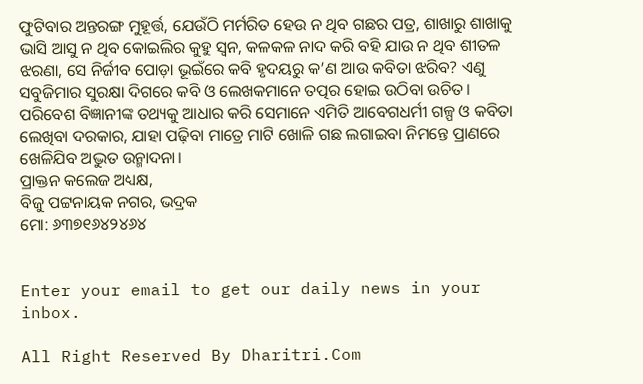ଫୁଟିବାର ଅନ୍ତରଙ୍ଗ ମୁହୂର୍ତ୍ତ, ଯେଉଁଠି ମର୍ମରିତ ହେଉ ନ ଥିବ ଗଛର ପତ୍ର, ଶାଖାରୁ ଶାଖାକୁ ଭାସି ଆସୁ ନ ଥିବ କୋଇଲିର କୁହୁ ସ୍ବନ, କଳକଳ ନାଦ କରି ବହି ଯାଉ ନ ଥିବ ଶୀତଳ ଝରଣା, ସେ ନିର୍ଜୀବ ପୋଡ଼ା ଭୂଇଁରେ କବି ହୃଦୟରୁ କ’ଣ ଆଉ କବିତା ଝରିବ? ଏଣୁ ସବୁଜିମାର ସୁରକ୍ଷା ଦିଗରେ କବି ଓ ଲେଖକମାନେ ତତ୍ପର ହୋଇ ଉଠିବା ଉଚିତ। ପରିବେଶ ବିଜ୍ଞାନୀଙ୍କ ତଥ୍ୟକୁ ଆଧାର କରି ସେମାନେ ଏମିତି ଆବେଗଧର୍ମୀ ଗଳ୍ପ ଓ କବିତା ଲେଖିବା ଦରକାର, ଯାହା ପଢ଼ିବା ମାତ୍ରେ ମାଟି ଖୋଳି ଗଛ ଲଗାଇବା ନିମନ୍ତେ ପ୍ରାଣରେ ଖେଳିଯିବ ଅଦ୍ଭୁତ ଉନ୍ମାଦନା।
ପ୍ରାକ୍ତନ କଲେଜ ଅଧ୍ୟକ୍ଷ,
ବିଜୁ ପଟ୍ଟନାୟକ ନଗର, ଭଦ୍ରକ
ମୋ: ୬୩୭୧୬୪୨୪୬୪


Enter your email to get our daily news in your inbox.

All Right Reserved By Dharitri.Com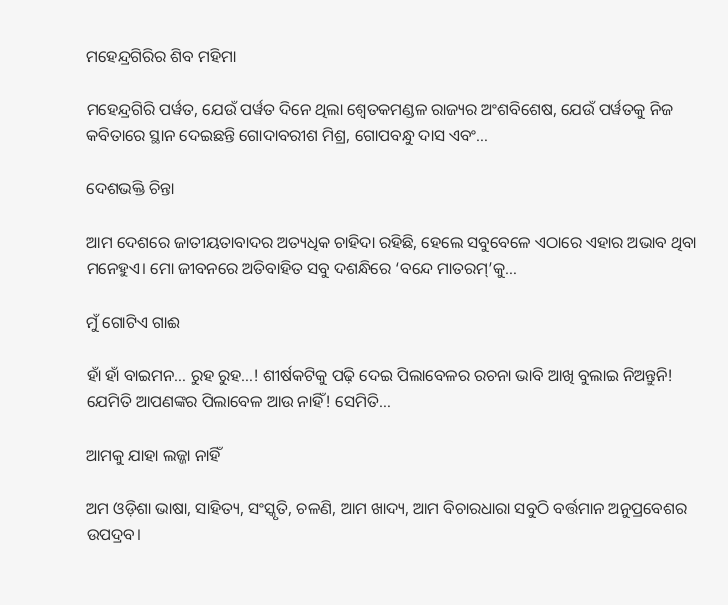ମହେନ୍ଦ୍ରଗିରିର ଶିବ ମହିମା

ମହେନ୍ଦ୍ରଗିରି ପର୍ୱତ, ଯେଉଁ ପର୍ୱତ ଦିନେ ଥିଲା ଶ୍ୱେତକମଣ୍ଡଳ ରାଜ୍ୟର ଅଂଶବିଶେଷ, ଯେଉଁ ପର୍ୱତକୁ ନିଜ କବିତାରେ ସ୍ଥାନ ଦେଇଛନ୍ତି ଗୋଦାବରୀଶ ମିଶ୍ର, ଗୋପବନ୍ଧୁ ଦାସ ଏବଂ…

ଦେଶଭକ୍ତି ଚିନ୍ତା

ଆମ ଦେଶରେ ଜାତୀୟତାବାଦର ଅତ୍ୟଧିକ ଚାହିଦା ରହିଛି, ହେଲେ ସବୁବେଳେ ଏଠାରେ ଏହାର ଅଭାବ ଥିବା ମନେହୁଏ। ମୋ ଜୀବନରେ ଅତିବାହିତ ସବୁ ଦଶନ୍ଧିରେ ‘ବନ୍ଦେ ମାତରମ୍‌’କୁ…

ମୁଁ ଗୋଟିଏ ଗାଈ

ହାଁ ହାଁ ବାଇମନ… ରୁହ ରୁହ…! ଶୀର୍ଷକଟିକୁ ପଢ଼ି ଦେଇ ପିଲାବେଳର ରଚନା ଭାବି ଆଖି ବୁଲାଇ ନିଅନ୍ତୁନି! ଯେମିତି ଆପଣଙ୍କର ପିଲାବେଳ ଆଉ ନାହିଁ! ସେମିତି…

ଆମକୁ ଯାହା ଲଜ୍ଜା ନାହିଁ

ଅମ ଓଡ଼ିଶା ଭାଷା, ସାହିତ୍ୟ, ସଂସ୍କୃତି, ଚଳଣି, ଆମ ଖାଦ୍ୟ, ଆମ ବିଚାରଧାରା ସବୁଠି ବର୍ତ୍ତମାନ ଅନୁପ୍ରବେଶର ଉପଦ୍ରବ।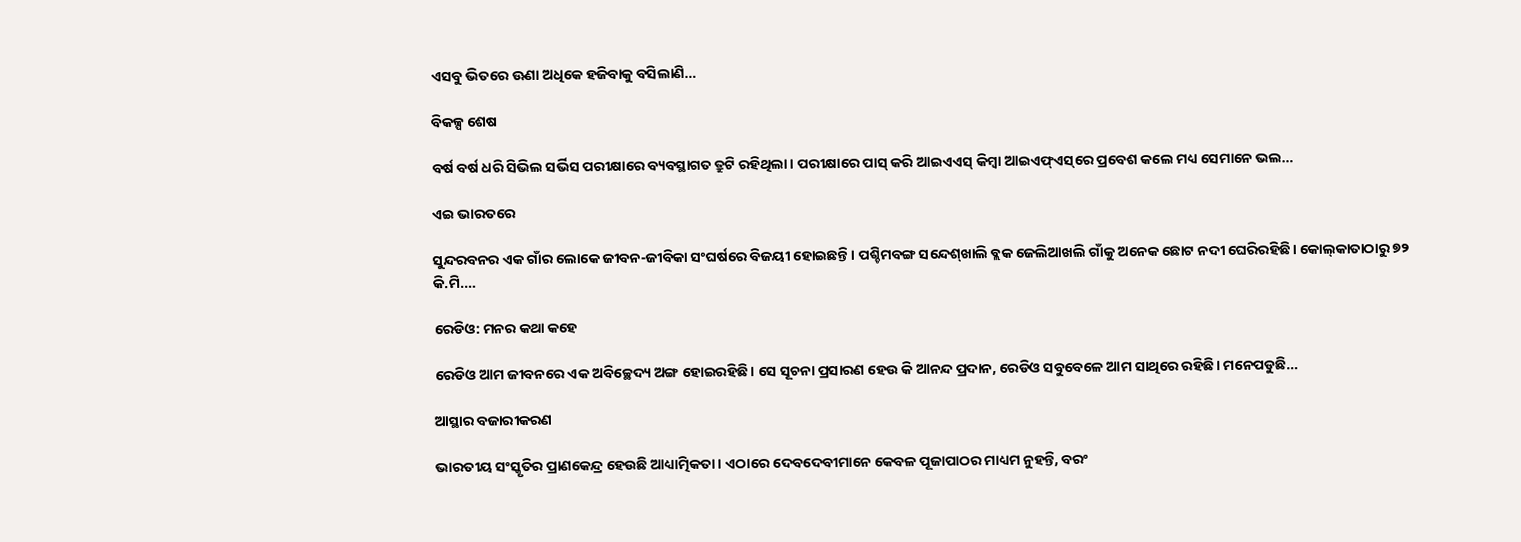ଏସବୁ ଭିତରେ ଊଣା ଅଧିକେ ହଜିବାକୁ ବସିଲାଣି…

ବିକଳ୍ପ ଶେଷ

ବର୍ଷ ବର୍ଷ ଧରି ସିଭିଲ ସର୍ଭିସ ପରୀକ୍ଷାରେ ବ୍ୟବସ୍ଥାଗତ ତ୍ରୁଟି ରହିଥିଲା। ପରୀକ୍ଷାରେ ପାସ୍‌ କରି ଆଇଏଏସ୍‌ କିମ୍ବା ଆଇଏଫ୍‌ଏସ୍‌ରେ ପ୍ରବେଶ କଲେ ମଧ୍ୟ ସେମାନେ ଭଲ…

ଏଇ ଭାରତରେ

ସୁନ୍ଦରବନର ଏକ ଗାଁର ଲୋକେ ଜୀବନ-ଜୀବିକା ସଂଘର୍ଷରେ ବିଜୟୀ ହୋଇଛନ୍ତି। ପଶ୍ଚିମବଙ୍ଗ ସନ୍ଦେଶ୍‌ଖାଲି ବ୍ଲକ ଜେଲିଆଖଲି ଗାଁକୁ ଅନେକ ଛୋଟ ନଦୀ ଘେରିରହିଛି। କୋଲ୍‌କାତାଠାରୁ ୭୨ କି.ମି.…

ରେଡିଓ: ମନର କଥା କହେ

ରେଡିଓ ଆମ ଜୀବନରେ ଏକ ଅବିଚ୍ଛେଦ୍ୟ ଅଙ୍ଗ ହୋଇରହିଛି। ସେ ସୂଚନା ପ୍ରସାରଣ ହେଉ କି ଆନନ୍ଦ ପ୍ରଦାନ, ରେଡିଓ ସବୁବେଳେ ଆମ ସାଥିରେ ରହିଛି। ମନେପଡୁଛି…

ଆସ୍ଥାର ବଜାରୀକରଣ

ଭାରତୀୟ ସଂସ୍କୃତିର ପ୍ରାଣକେନ୍ଦ୍ର ହେଉଛି ଆଧ୍ୟାତ୍ମିକତା। ଏଠାରେ ଦେବଦେବୀମାନେ କେବଳ ପୂଜାପାଠର ମାଧ୍ୟମ ନୁହନ୍ତି, ବରଂ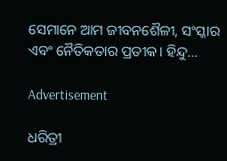ସେମାନେ ଆମ ଜୀବନଶୈଳୀ, ସଂସ୍କାର ଏବଂ ନୈତିକତାର ପ୍ରତୀକ। ହିନ୍ଦୁ…

Advertisement

ଧରିତ୍ରୀ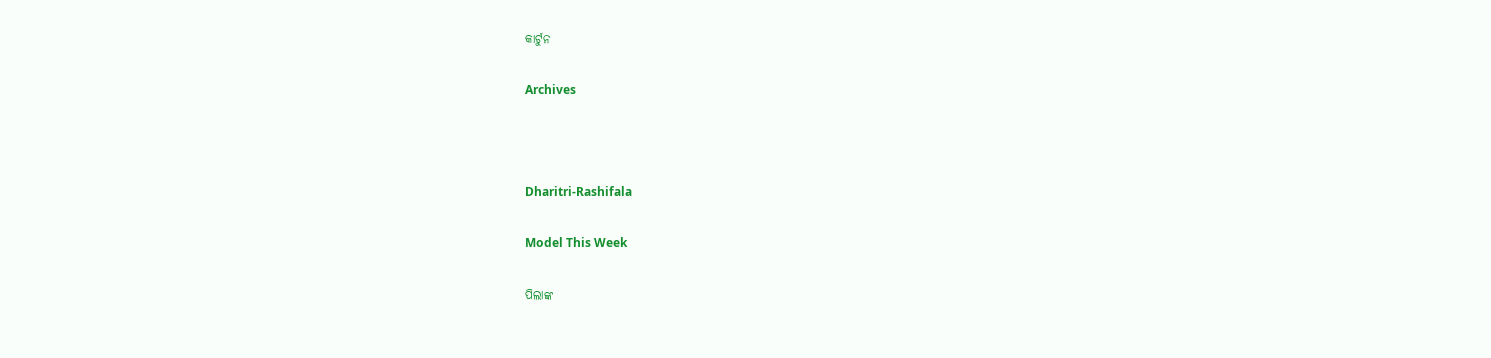କାର୍ଟୁନ

Archives



Dharitri-Rashifala

Model This Week

ପିଲାଙ୍କ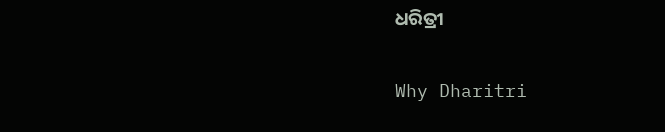ଧରିତ୍ରୀ

Why Dharitri